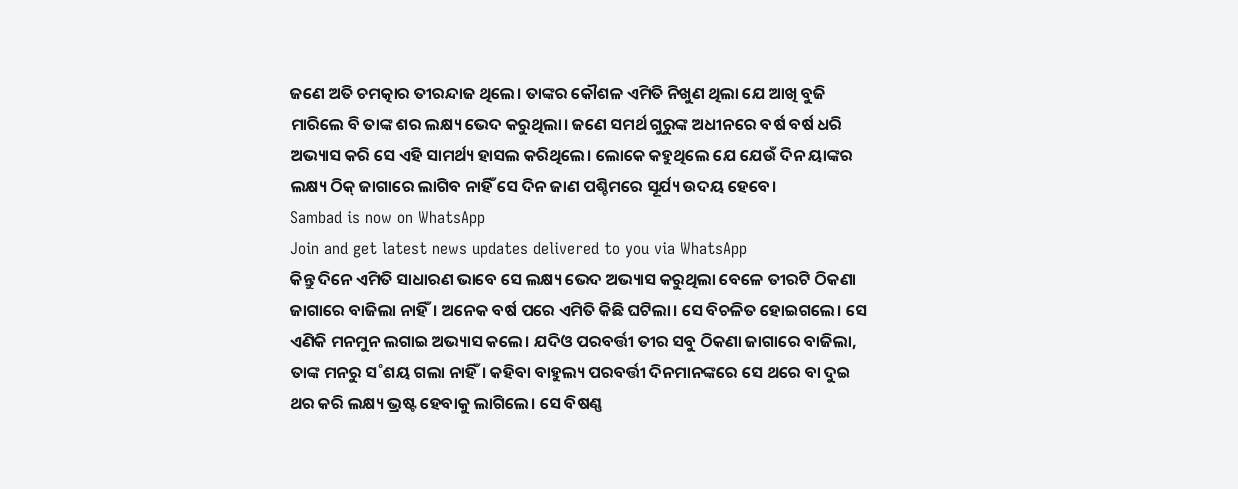ଜଣେ ଅତି ଚମତ୍କାର ତୀରନ୍ଦାଜ ଥିଲେ। ତାଙ୍କର କୌଶଳ ଏମିତି ନିଖୁଣ ଥିଲା ଯେ ଆଖି ବୁଜି ମାରିଲେ ବି ତାଙ୍କ ଶର ଲକ୍ଷ୍ୟ ଭେଦ କରୁଥିଲା। ଜଣେ ସମର୍ଥ ଗୁରୁଙ୍କ ଅଧୀନରେ ବର୍ଷ ବର୍ଷ ଧରି ଅଭ୍ୟାସ କରି ସେ ଏହି ସାମର୍ଥ୍ୟ ହାସଲ କରିଥିଲେ। ଲୋକେ କହୁଥିଲେ ଯେ ଯେଉଁ ଦିନ ୟାଙ୍କର ଲକ୍ଷ୍ୟ ଠିକ୍ ଜାଗାରେ ଲାଗିବ ନାହିଁ ସେ ଦିନ ଜାଣ ପଶ୍ଚିମରେ ସୂର୍ଯ୍ୟ ଉଦୟ ହେବେ।
Sambad is now on WhatsApp
Join and get latest news updates delivered to you via WhatsApp
କିନ୍ତୁ ଦିନେ ଏମିତି ସାଧାରଣ ଭାବେ ସେ ଲକ୍ଷ୍ୟ ଭେଦ ଅଭ୍ୟାସ କରୁଥିଲା ବେଳେ ତୀରଟି ଠିକଣା ଜାଗାରେ ବାଜିଲା ନାହିଁ। ଅନେକ ବର୍ଷ ପରେ ଏମିତି କିଛି ଘଟିଲା। ସେ ବିଚଳିତ ହୋଇଗଲେ। ସେ ଏଣିକି ମନମୁନ ଲଗାଇ ଅଭ୍ୟାସ କଲେ। ଯଦିଓ ପରବର୍ତ୍ତୀ ତୀର ସବୁ ଠିକଣା ଜାଗାରେ ବାଜିଲା, ତାଙ୍କ ମନରୁ ସ˚ଶୟ ଗଲା ନାହିଁ। କହିବା ବାହୁଲ୍ୟ ପରବର୍ତ୍ତୀ ଦିନମାନଙ୍କରେ ସେ ଥରେ ବା ଦୁଇ ଥର କରି ଲକ୍ଷ୍ୟ ଭ୍ରଷ୍ଟ ହେବାକୁ ଲାଗିଲେ। ସେ ବିଷଣ୍ଣ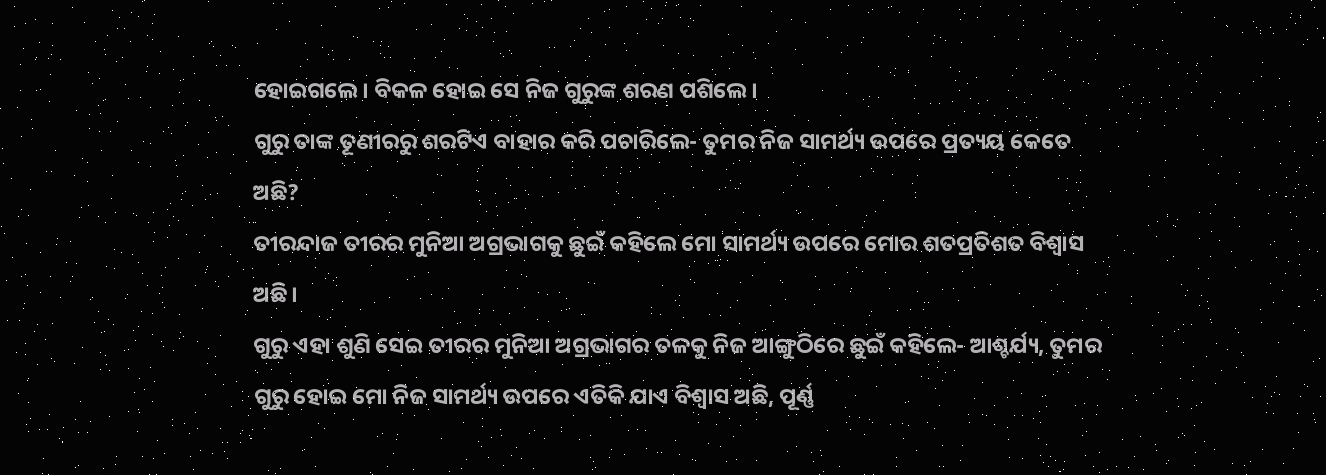ହୋଇଗଲେ। ବିକଳ ହୋଇ ସେ ନିଜ ଗୁରୁଙ୍କ ଶରଣ ପଶିଲେ।
ଗୁରୁ ତାଙ୍କ ତୂଣୀରରୁ ଶରଟିଏ ବାହାର କରି ପଚାରିଲେ- ତୁମର ନିଜ ସାମର୍ଥ୍ୟ ଉପରେ ପ୍ରତ୍ୟୟ କେତେ ଅଛି?
ତୀରନ୍ଦାଜ ତୀରର ମୁନିଆ ଅଗ୍ରଭାଗକୁ ଛୁଇଁ କହିଲେ ମୋ ସାମର୍ଥ୍ୟ ଉପରେ ମୋର ଶତପ୍ରତିଶତ ବିଶ୍ବାସ ଅଛି।
ଗୁରୁ ଏହା ଶୁଣି ସେଇ ତୀରର ମୁନିଆ ଅଗ୍ରଭାଗର ତଳକୁ ନିଜ ଆଙ୍ଗୁଠିରେ ଛୁଇଁ କହିଲେ- ଆଶ୍ଚର୍ଯ୍ୟ, ତୁମର ଗୁରୁ ହୋଇ ମୋ ନିଜ ସାମର୍ଥ୍ୟ ଉପରେ ଏତିକି ଯାଏ ବିଶ୍ବାସ ଅଛି, ପୂର୍ଣ୍ଣ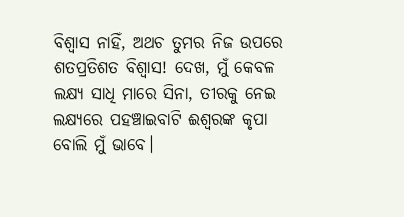ବିଶ୍ବାସ ନାହିଁ, ଅଥଚ ତୁମର ନିଜ ଉପରେ ଶତପ୍ରତିଶତ ବିଶ୍ବାସ! ଦେଖ, ମୁଁ କେବଳ ଲକ୍ଷ୍ୟ ସାଧି ମାରେ ସିନା, ତୀରକୁ ନେଇ ଲକ୍ଷ୍ୟରେ ପହଞ୍ଚାଇବାଟି ଈଶ୍ବରଙ୍କ କୃପା ବୋଲି ମୁଁ ଭାବେ।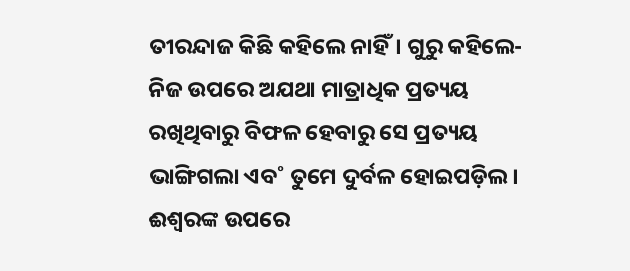ତୀରନ୍ଦାଜ କିଛି କହିଲେ ନାହିଁ। ଗୁରୁ କହିଲେ- ନିଜ ଉପରେ ଅଯଥା ମାତ୍ରାଧିକ ପ୍ରତ୍ୟୟ ରଖିଥିବାରୁ ବିଫଳ ହେବାରୁ ସେ ପ୍ରତ୍ୟୟ ଭାଙ୍ଗିଗଲା ଏବ˚ ତୁମେ ଦୁର୍ବଳ ହୋଇପଡ଼ିଲ। ଈଶ୍ବରଙ୍କ ଉପରେ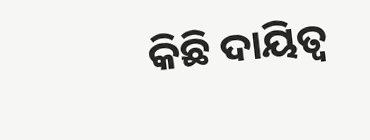କିଛି ଦାୟିତ୍ବ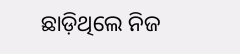ଛାଡ଼ିଥିଲେ ନିଜ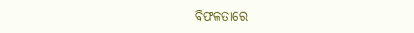ବିଫଳତାରେ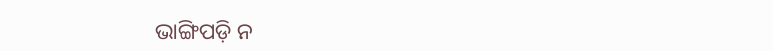ଭାଙ୍ଗିପଡ଼ି ନ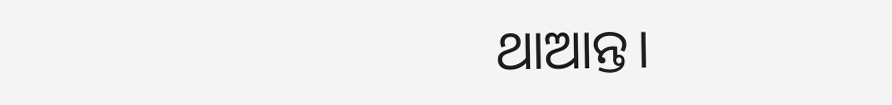ଥାଆନ୍ତ।